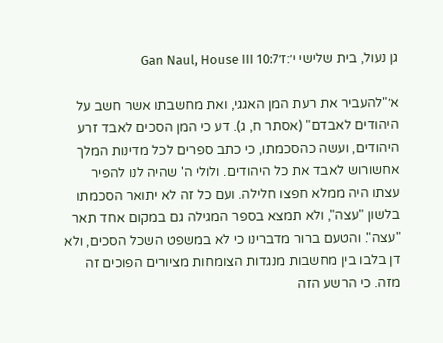גן נעול, בית שלישי י׳:ז׳Gan Naul, House III 10:7

א׳"להעביר את רעת המן האגגי, ואת מחשבתו אשר חשב על היהודים לאבדם" (אסתר ח, ג). דע כי המן הסכים לאבד זרע היהודים, ועשה כהסכמתו, כי כתב ספרים לכל מדינות המלך אחשורוש לאבד את כל היהודים. ולולי ה' שהיה לנו להפיר עצתו היה ממלא חפצו חלילה. ועם כל זה לא יתואר הסכמתו בלשון "עצה", ולא תמצא בספר המגילה גם במקום אחד תאר "עצה". והטעם ברור מדברינו כי לא במשפט השכל הסכים, ולא דן בלבו בין מחשבות מנגדות הצומחות מציורים הפוכים זה מזה. כי הרשע הזה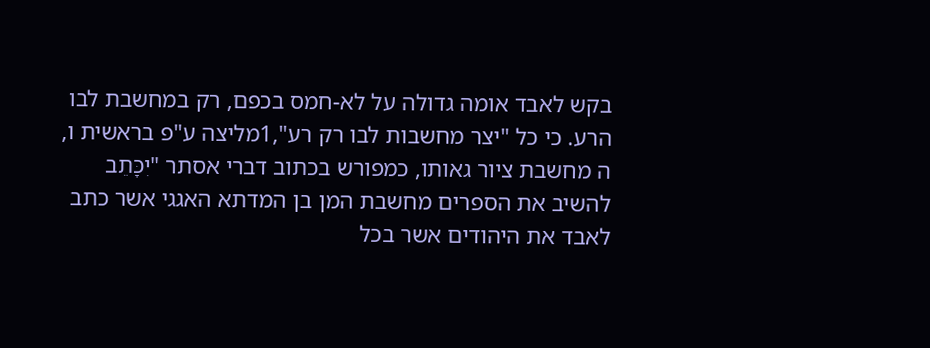בקש לאבד אומה גדולה על לא-חמס בכפם, רק במחשבת לבו הרע. כי כל "יצר מחשבות לבו רק רע",1מליצה ע"פ בראשית ו, ה מחשבת ציור גאותו, כמפורש בכתוב דברי אסתר "יִכָּתֵב להשיב את הספרים מחשבת המן בן המדתא האגגי אשר כתב לאבד את היהודים אשר בכל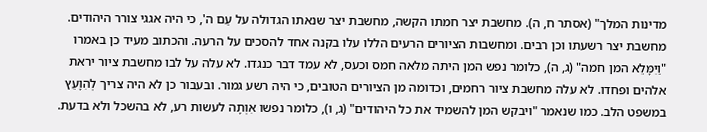מדינות המלך" (אסתר ח, ה). מחשבת יצר חמתו הקשה, מחשבת יצר שנאתו הגדולה על עַם ה', כי היה אגגי צורר היהודים. מחשבת יצר רשעתו וכן רבים. ומחשבות הציורים הרעים הללו עלו בקנה אחד להסכים על הרעה. והכתוב מעיד כן באמרו "וַיִמָּלֵא המן חמה" (ג, ה), כלומר נפש המן היתה מלאה חמס וכעס, לא עמד דבר כנגדו. לא עלה על לבו מחשבת ציור יראת אלהים ופחדו. לא עלה מחשבת ציור רחמים, וכדומה מן הציורים הטובים, כי היה רשע גמור. ובעבור כן לא היה צריך לְהִוָעֵץ במשפט הלב. כמו שנאמר "ויבקש המן להשמיד את כל היהודים" (ג, ו), כלומר נפשו אִוְתָה לעשות רע, לא בהשכל ולא בדעת.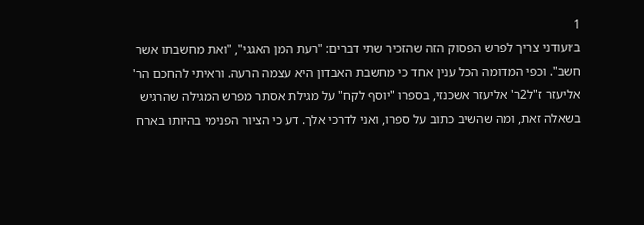1
ב׳ועודני צריך לפרש הפסוק הזה שהזכיר שתי דברים: "רעת המן האגגי", "ואת מחשבתו אשר חשב". וכפי המדומה הכל ענין אחד כי מחשבת האבדון היא עצמה הרעה. וראיתי להחכם הר' אליעזר ז"ל2ר' אליעזר אשכנזי, בספרו "יוסף לקח" על מגילת אסתר מפרש המגילה שהרגיש בשאלה זאת, ומה שהשיב כתוב על ספרו, ואני לדרכי אלך. דע כי הציור הפנימי בהיותו בארח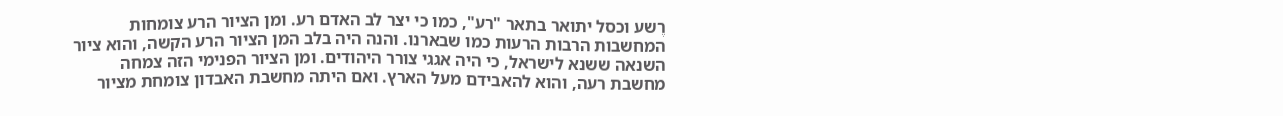רֶשע וכסל יתואר בתאר "רע", כמו כי יצר לב האדם רע. ומן הציור הרע צומחות המחשבות הרבות הרעות כמו שבארנו. והנה היה בלב המן הציור הרע הקשה, והוא ציור השנאה ששנא לישראל, כי היה אגגי צורר היהודים. ומן הציור הפנימי הזה צמחה מחשבת רעה, והוא להאבידם מעל הארץ. ואם היתה מחשבת האבדון צומחת מציור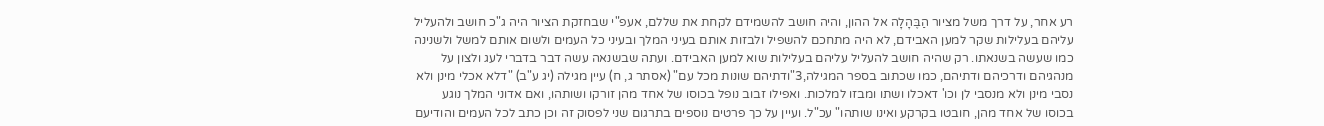רע אחר, על דרך משל מציור הַבֶּהָלָה אל ההון, והיה חושב להשמידם לקחת את שללם, אעפ"י שבחזקת הציור היה ג"כ חושב ולהעליל עליהם בעלילות שקר למען האבידם, לא היה מתחכם להשפיל ולבזות אותם בעיני המלך ובעיני כל העמים ולשום אותם למשל ולשנינה כמו שעשה בשנאתו. רק שהיה חושב להעליל עליהם בעלילות שוא למען האבידם. ועתה שבשנאה עשה דבר בדברי לעג ולצון על מנהגיהם ודרכיהם ודתיהם, כמו שכתוב בספר המגילה,3"ודתיהם שונות מכל עם" (אסתר ג, ח) עיין מגילה (יג ע"ב) "דלא אכלי מינן ולא נסבי מינן ולא מנסבי לן וכו' דאכלו ושתו ומבזו למלכות. ואפילו זבוב נופל בכוסו של אחד מהן זורקו ושותהו, ואם אדוני המלך נוגע בכוסו של אחד מהן, חובטו בקרקע ואינו שותהו" עכ"ל. ועיין על כך פרטים נוספים בתרגום שני לפסוק זה וכן כתב לכל העמים והודיעם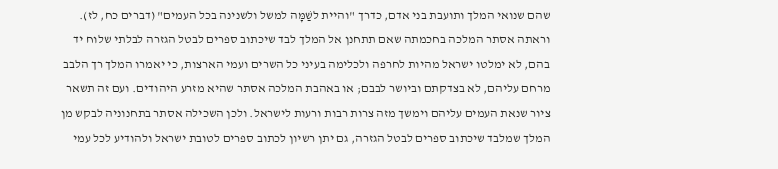שהם שנואי המלך ותועבת בני אדם, כדרך "והיית לשַׁמָּה למשל ולשנינה בכל העמים" (דברים כח, לז). וראתה אסתר המלכה בחכמתה שאם תתחנן אל המלך לבד שיכתוב ספרים לבטל הגזרה לבלתי שלוח יד בהם, לא ימלטו ישראל מהיות לחרפה ולכלימה בעיני כל השרים ועמי הארצות, כי יאמרו המלך רך הלבב מרחם עליהם, לא בצדקתם וביושר לבבם; או באהבת המלכה אסתר שהיא מזרע היהודים. ועם זה תשאר ציור שנאת העמים עליהם וימשך מזה צרות רבות ורעות לישראל. ולכן השכילה אסתר בתחנוניה לבקש מן המלך שמלבד שיכתוב ספרים לבטל הגזרה, גם יתן רשיון לכתוב ספרים לטובת ישראל ולהודיע לכל עמי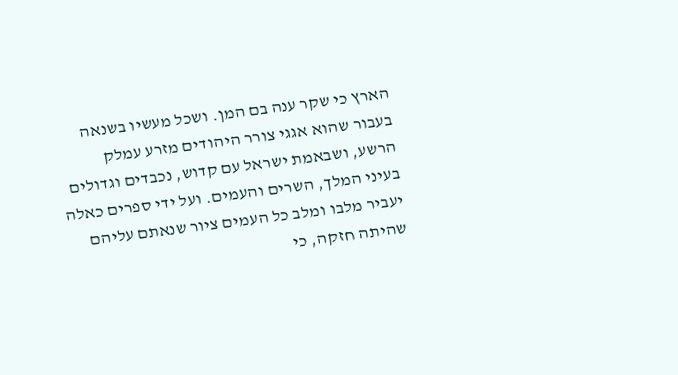הארץ כי שקר ענה בם המן. ושכל מעשיו בשנאה בעבור שהוא אגגי צורר היהודים מזרע עמלק הרשע, ושבאמת ישראל עם קדוש, נכבדים וגדולים בעיני המלך, השרים והעמים. ועל ידי ספרים כאלה יעביר מלבו ומלב כל העמים ציור שנאתם עליהם שהיתה חזקה, כי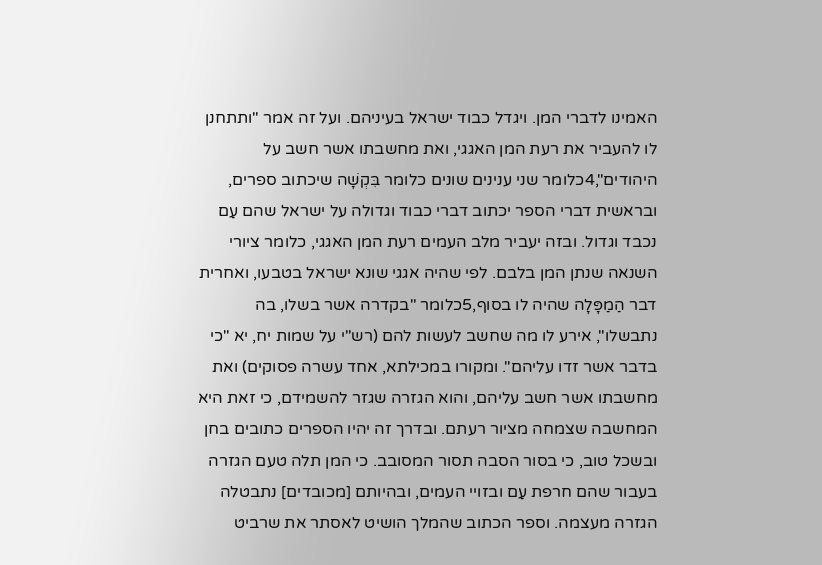האמינו לדברי המן. ויגדל כבוד ישראל בעיניהם. ועל זה אמר "ותתחנן לו להעביר את רעת המן האגגי, ואת מחשבתו אשר חשב על היהודים",4כלומר שני ענינים שונים כלומר בִּקְשָׁה שיכתוב ספרים, ובראשית דברי הספר יכתוב דברי כבוד וגדולה על ישראל שהם עַם נכבד וגדול. ובזה יעביר מלב העמים רעת המן האגגי, כלומר ציורי השנאה שנתן המן בלבם. לפי שהיה אגגי שונא ישראל בטבעו, ואחרית דבר הַמַפָּלָה שהיה לו בסוף,5כלומר "בקדרה אשר בשלו, בה נתבשלו", אירע לו מה שחשב לעשות להם (רש"י על שמות יח, יא "כי בדבר אשר זדו עליהם". ומקורו במכילתא, אחד עשרה פסוקים) ואת מחשבתו אשר חשב עליהם, והוא הגזרה שגזר להשמידם, כי זאת היא המחשבה שצמחה מציור רעתם. ובדרך זה יהיו הספרים כתובים בחן ובשכל טוב, כי בסור הסבה תסור המסובב. כי המן תלה טעם הגזרה בעבור שהם חרפת עַם ובזויי העמים, ובהיותם [מכובדים] נתבטלה הגזרה מעצמה. וספר הכתוב שהמלך הושיט לאסתר את שרביט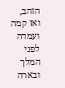הזהב, ואז קמה ועמדה לפני המלך ובארה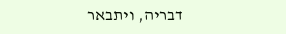דבריה, ויתבאר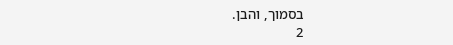בסמוך, והבן.
2